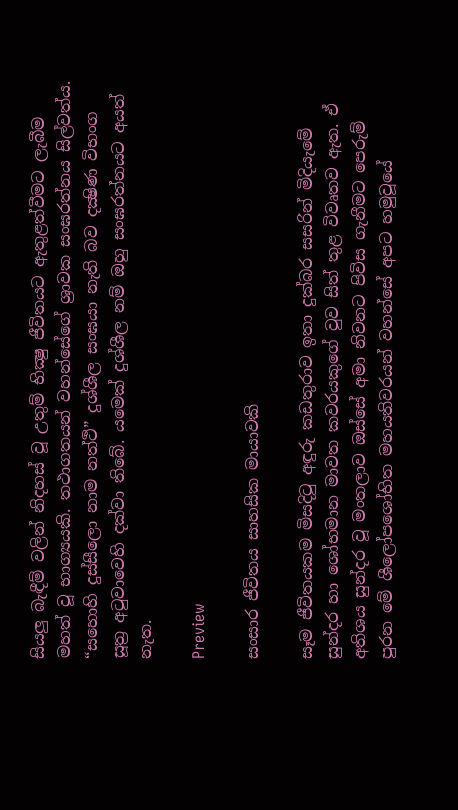සියලු බැඳීම් වලින් නිදහස් වූ උතුම් භික්‍ෂු ජීවිතයට ඇතුළත්වීමට ලැබීම මහත් වූ භාග්‍යයකි. තථාගතයන් වහන්සේගේ ශ්‍රාවක සංඝරත්නය සිල්වත්ය. “සහොහි දුස්සීලො නාම නත්ථි” දුශ්ශීල සංඝයා නැති බව දක්‍ෂිණ විභංග සූත්‍ර අටුවාවෙහි දක්වා තිබේ. යමෙක් දුශ්ශීල නම් ඔහු සංඝරත්නයට අයත් නැත.

Preview

සංසාර ජීවිතය සාහසික මායාවකි

සෑම ජීවිතයකම මිසදිටු අඳුරු කඩතුරාව ඉතා දුක්‌බර සසරින් මිදියැමේ සුන්දර හා ශෝභමාන මාවත කවරයකුගේ වුව සිත් තුළ විවෘතව ඇත. ඒ අතිශය සුන්දර වූ මංතලාව ඔස්‌සේ අමා නිවනට පිවිස ගැනීමට පෙරුම් පුරන මේ ශීලෝපශෝභිත මහයතිවරයන් වහන්සේ අපට හමුවූයේ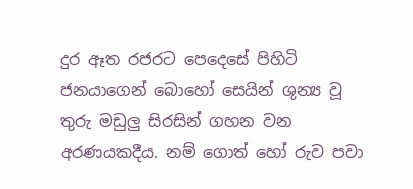දුර ඈත රජරට පෙදෙසේ පිහිටි ජනයාගෙන් බොහෝ සෙයින් ශුන්‍ය වූ තුරු මඩුලු සිරසින් ගහන වන අරණයකදීය. නම් ගොත් හෝ රුව පවා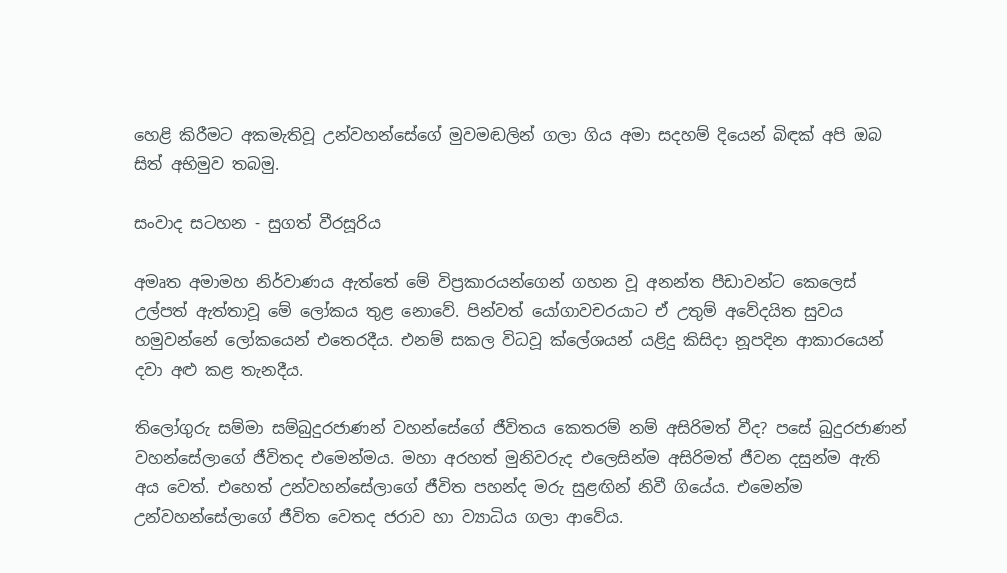හෙළි කිරීමට අකමැතිවූ උන්වහන්සේගේ මුවමඬලින් ගලා ගිය අමා සදහම් දියෙන් බිඳක්‌ අපි ඔබ සිත් අභිමුව තබමු.

සංවාද සටහන - සුගත් වීරසූරිය

අමෘත අමාමහ නිර්වාණය ඇත්තේ මේ විප්‍රකාරයන්ගෙන් ගහන වූ අනන්ත පීඩාවන්ට කෙලෙස්‌ උල්පත් ඇත්තාවූ මේ ලෝකය තුළ නොවේ. පින්වත් යෝගාවචරයාට ඒ උතුම් අවේදයිත සුවය හමුවන්නේ ලෝකයෙන් එතෙරදීය. එනම් සකල විධවූ ක්‌ලේශයන් යළිදු කිසිදා නූපදින ආකාරයෙන් දවා අළු කළ තැනදීය.

තිලෝගුරු සම්මා සම්බුදුරජාණන් වහන්සේගේ ජීවිතය කෙතරම් නම් අසිරිමත් වීද? පසේ බුදුරජාණන් වහන්සේලාගේ ජීවිතද එමෙන්මය. මහා අරහත් මුනිවරුද එලෙසින්ම අසිරිමත් ජීවන දසුන්ම ඇති අය වෙත්. එහෙත් උන්වහන්සේලාගේ ජීවිත පහන්ද මරු සුළඟින් නිවී ගියේය. එමෙන්ම උන්වහන්සේලාගේ ජීවිත වෙතද ජරාව හා ව්‍යාධිය ගලා ආවේය.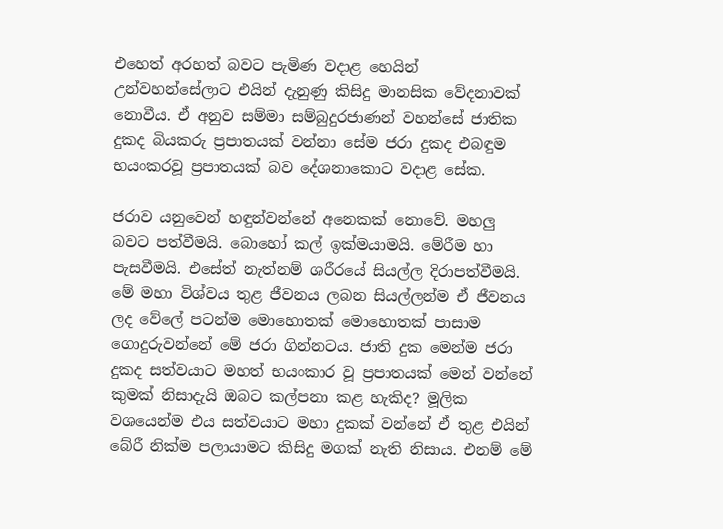එහෙත් අරහත් බවට පැමිණ වදාළ හෙයින් උන්වහන්සේලාට එයින් දැනුණු කිසිදු මානසික වේදනාවක්‌ නොවීය. ඒ අනුව සම්මා සම්බුදුරජාණන් වහන්සේ ජාතික දුකද බියකරු ප්‍රපාතයක්‌ වන්නා සේම ජරා දුකද එබඳුම භයංකරවූ ප්‍රපාතයක්‌ බව දේශනාකොට වදාළ සේක.

ජරාව යනුවෙන් හඳුන්වන්නේ අනෙකක්‌ නොවේ. මහලු බවට පත්වීමයි. බොහෝ කල් ඉක්‌මයාමයි. මේරීම හා පැසවීමයි. එසේත් නැත්නම් ශරීරයේ සියල්ල දිරාපත්වීමයි. මේ මහා විශ්වය තුළ ජීවනය ලබන සියල්ලන්ම ඒ ජීවනය ලද වේලේ පටන්ම මොහොතක්‌ මොහොතක්‌ පාසාම ගොදුරුවන්නේ මේ ජරා ගින්නටය. ජාති දුක මෙන්ම ජරා දුකද සත්වයාට මහත් භයංකාර වූ ප්‍රපාතයක්‌ මෙන් වන්නේ කුමක්‌ නිසාදැයි ඔබට කල්පනා කළ හැකිද? මූලික වශයෙන්ම එය සත්වයාට මහා දුකක්‌ වන්නේ ඒ තුළ එයින් බේරී නික්‌ම පලායාමට කිසිදු මගක්‌ නැති නිසාය. එනම් මේ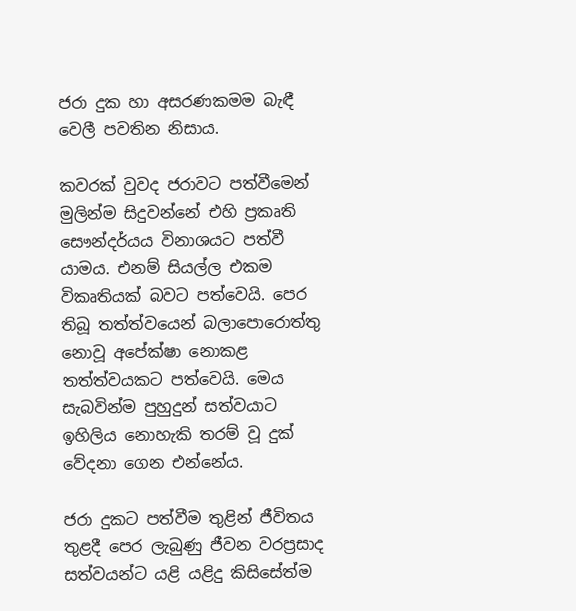ජරා දුක හා අසරණකමම බැඳී වෙලී පවතින නිසාය.

කවරක්‌ වුවද ජරාවට පත්වීමෙන් මුලින්ම සිදුවන්නේ එහි ප්‍රකෘති සෞන්දර්යය විනාශයට පත්වී යාමය. එනම් සියල්ල එකම විකෘතියක්‌ බවට පත්වෙයි. පෙර තිබූ තත්ත්වයෙන් බලාපොරොත්තු නොවූ අපේක්‌ෂා නොකළ තත්ත්වයකට පත්වෙයි. මෙය සැබවින්ම පුහුදුන් සත්වයාට ඉහිලිය නොහැකි තරම් වූ දුක්‌ වේදනා ගෙන එන්නේය.

ජරා දුකට පත්වීම තුළින් ජීවිතය තුළදී පෙර ලැබුණු ජීවන වරප්‍රසාද සත්වයන්ට යළි යළිදු කිසිසේත්ම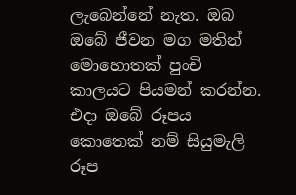ලැබෙන්නේ නැත. ඔබ ඔබේ ජීවන මග මතින් මොහොතක්‌ පුංචි කාලයට පියමන් කරන්න. එදා ඔබේ රූපය කොතෙක්‌ නම් සියුමැලි රූප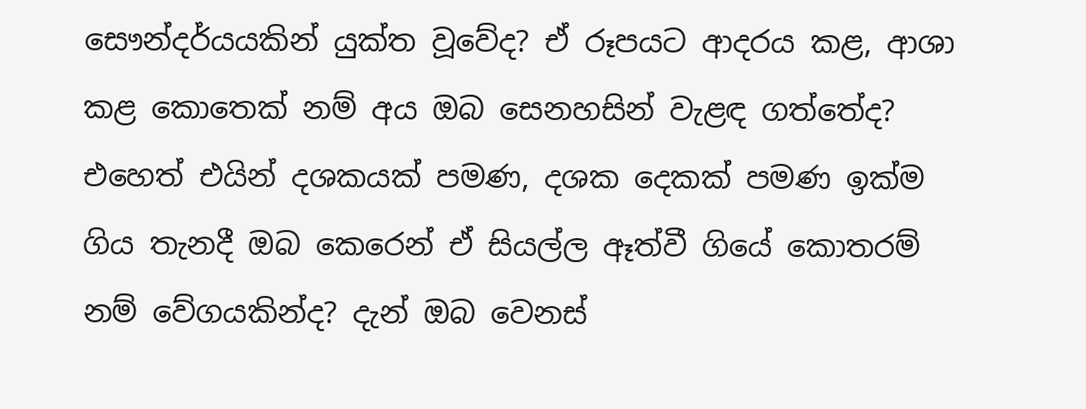සෞන්දර්යයකින් යුක්‌ත වූවේද? ඒ රූපයට ආදරය කළ, ආශා කළ කොතෙක්‌ නම් අය ඔබ සෙනහසින් වැළඳ ගත්තේද? එහෙත් එයින් දශකයක්‌ පමණ, දශක දෙකක්‌ පමණ ඉක්‌ම ගිය තැනදී ඔබ කෙරෙන් ඒ සියල්ල ඈත්වී ගියේ කොතරම් නම් වේගයකින්ද? දැන් ඔබ වෙනස්‌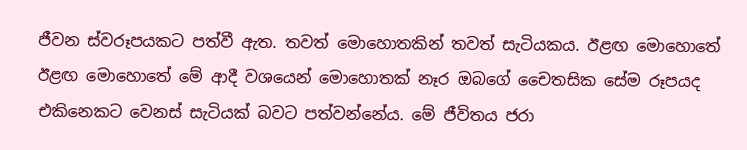ජීවන ස්‌වරූපයකට පත්වී ඇත. තවත් මොහොතකින් තවත් සැටියකය. ඊළඟ මොහොතේ ඊළඟ මොහොතේ මේ ආදී වශයෙන් මොහොතක්‌ නෑර ඔබගේ චෛතසික සේම රූපයද එකිනෙකට වෙනස්‌ සැටියක්‌ බවට පත්වන්නේය. මේ ජීවිතය ජරා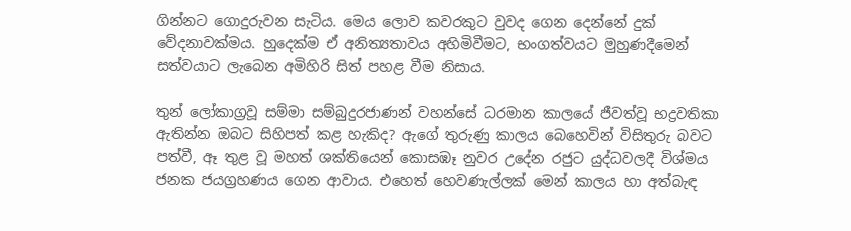ගින්නට ගොදුරුවන සැටිය. මෙය ලොව කවරකුට වුවද ගෙන දෙන්නේ දුක්‌ වේදනාවක්‌මය. හුදෙක්‌ම ඒ අනිත්‍යතාවය අහිමිවීමට, භංගත්වයට මුහුණදීමෙන් සත්වයාට ලැබෙන අමිහිරි සිත් පහළ වීම නිසාය.

තුන් ලෝකාග්‍රවූ සම්මා සම්බුදුරජාණන් වහන්සේ ධරමාන කාලයේ ජීවත්වූ භද්‍රවතිකා ඇතින්න ඔබට සිහිපත් කළ හැකිද? ඇගේ තුරුණු කාලය බෙහෙවින් විසිතුරු බවට පත්වී, ඈ තුළ වූ මහත් ශක්‌තියෙන් කොසඹෑ නුවර උදේන රජුට යුද්ධවලදී විශ්මය ජනක ජයග්‍රහණය ගෙන ආවාය. එහෙත් හෙවණැල්ලක්‌ මෙන් කාලය හා අත්බැඳ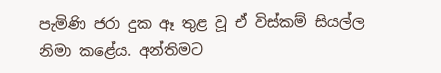පැමිණි ජරා දුක ඈ තුළ වූ ඒ විස්‌කම් සියල්ල නිමා කළේය. අන්තිමට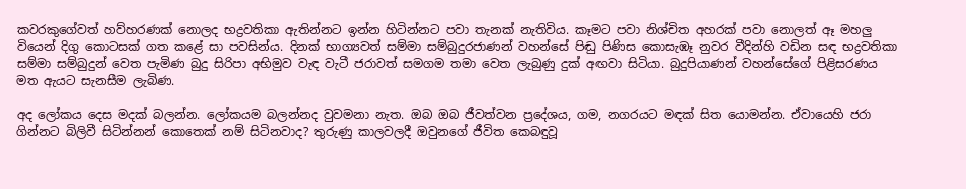කවරකුගේවත් හව්හරණක්‌ නොලද භද්‍රවතිකා ඇතින්නට ඉන්න හිටින්නට පවා තැනක්‌ නැතිවිය. කෑමට පවා නිශ්චිත අහරක්‌ පවා නොලත් ඈ මහලු වියෙන් දිගු කොටසක්‌ ගත කළේ සා පවසින්ය. දිනක්‌ භාග්‍යවත් සම්මා සම්බුදුරජාණන් වහන්සේ පිඬු පිණිස කොසැඹෑ නුවර වීදින්හි වඩින සඳ භද්‍රවතිකා සම්මා සම්බුදුන් වෙත පැමිණ බුදු සිරිපා අභිමුව වැඳ වැටී ජරාවත් සමගම තමා වෙත ලැබුණු දුක්‌ අඟවා සිටියා. බුදුපියාණන් වහන්සේගේ පිළිසරණය මත ඇයට සැනසීම ලැබිණ.

අද ලෝකය දෙස මදක්‌ බලන්න. ලෝකයම බලන්නද වුවමනා නැත. ඔබ ඔබ ජීවත්වන ප්‍රදේශය, ගම, නගරයට මඳක්‌ සිත යොමන්න. ඒවායෙහි ජරා ගින්නට බිලිවී සිටින්නන් කොතෙක්‌ නම් සිටිනවාද? තුරුණු කාලවලදී ඔවුනගේ ජීවිත කෙබඳුවූ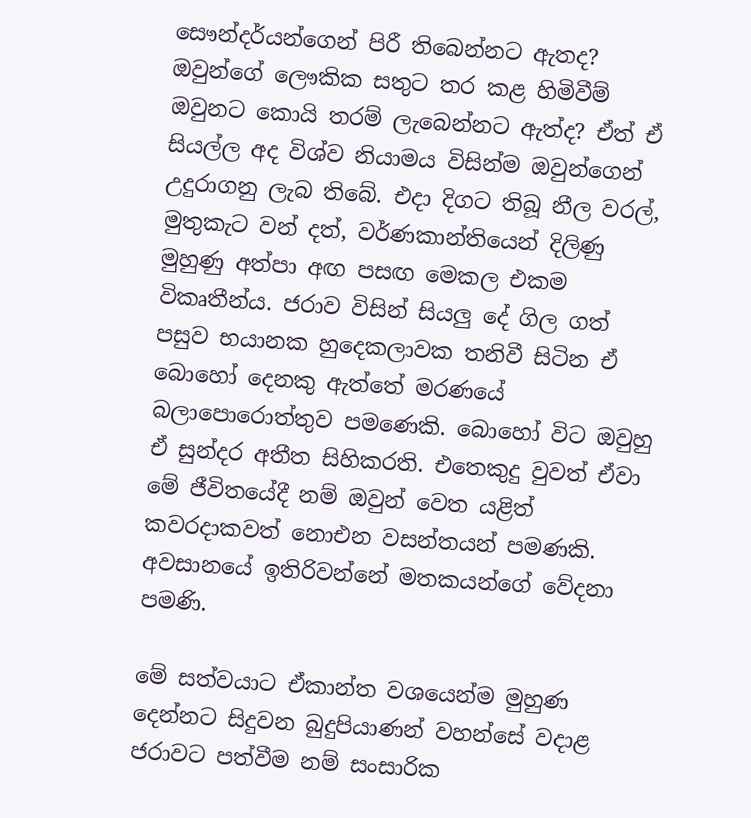සෞන්දර්යන්ගෙන් පිරී තිබෙන්නට ඇතද? ඔවුන්ගේ ලෞකික සතුට තර කළ හිමිවීම් ඔවුනට කොයි තරම් ලැබෙන්නට ඇත්ද? ඒත් ඒ සියල්ල අද විශ්ව නියාමය විසින්ම ඔවුන්ගෙන් උදුරාගනු ලැබ තිබේ. එදා දිගට තිබූ නීල වරල්, මුතුකැට වන් දත්, වර්ණකාන්තියෙන් දිලිණු මුහුණු අත්පා අඟ පසඟ මෙකල එකම විකෘතීන්ය. ජරාව විසින් සියලු දේ ගිල ගත් පසුව භයානක හුදෙකලාවක තනිවී සිටින ඒ බොහෝ දෙනකු ඇත්තේ මරණයේ බලාපොරොත්තුව පමණෙකි. බොහෝ විට ඔවුහු ඒ සුන්දර අතීත සිහිකරති. එතෙකුදු වුවත් ඒවා මේ ජීවිතයේදී නම් ඔවුන් වෙත යළිත් කවරදාකවත් නොඑන වසන්තයන් පමණකි. අවසානයේ ඉතිරිවන්නේ මතකයන්ගේ වේදනා පමණි.

මේ සත්වයාට ඒකාන්ත වශයෙන්ම මුහුණ දෙන්නට සිදුවන බුදුපියාණන් වහන්සේ වදාළ ජරාවට පත්වීම නම් සංසාරික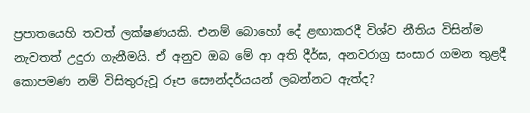ප්‍රපාතයෙහි තවත් ලක්‌ෂණයකි. එනම් බොහෝ දේ ළඟාකරදී විශ්ව නීතිය විසින්ම නැවතත් උදුරා ගැනීමයි. ඒ අනුව ඔබ මේ ආ අති දීර්ඝ, අනවරාග්‍ර සංසාර ගමන තුළදී කොපමණ නම් විසිතුරුවූ රූප සෞන්දර්යයන් ලබන්නට ඇත්ද?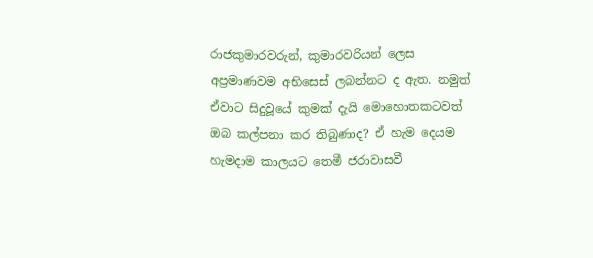රාජකුමාරවරුන්, කුමාරවරියන් ලෙස අප්‍රමාණවම අභිසෙස්‌ ලබන්නට ද ඇත. නමුත් ඒවාට සිදුවූයේ කුමක්‌ දැයි මොහොතකටවත් ඔබ කල්පනා කර තිබුණාද? ඒ හැම දෙයම හැමදාම කාලයට තෙමී ජරාවාසවී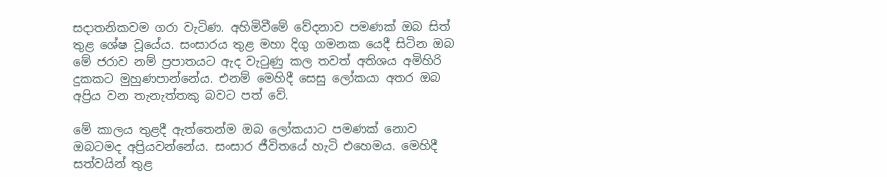සදාතනිකවම ගරා වැටිණ. අහිමිවීමේ වේදනාව පමණක්‌ ඔබ සිත් තුළ ශේෂ වූයේය. සංසාරය තුළ මහා දිගු ගමනක යෙදී සිටින ඔබ මේ ජරාව නම් ප්‍රපාතයට ඇද වැටුණු කල තවත් අතිශය අමිහිරි දුකකට මුහුණපාන්නේය. එනම් මෙහිදී සෙසු ලෝකයා අතර ඔබ අප්‍රිය වන තැනැත්තකු බවට පත් වේ.

මේ කාලය තුළදී ඇත්තෙන්ම ඔබ ලෝකයාට පමණක්‌ නොව ඔබටමද අප්‍රියවන්නේය. සංසාර ජීවිතයේ හැටි එහෙමය. මෙහිදී සත්වයින් තුළ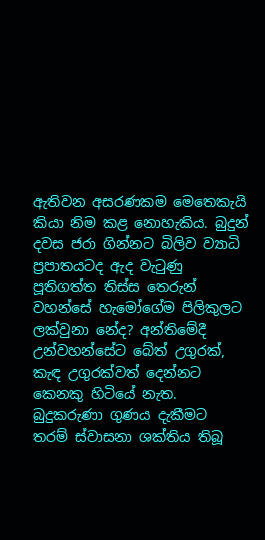ඇතිවන අසරණකම මෙතෙකැයි කියා නිම කළ නොහැකිය. බුදුන් දවස ජරා ගින්නට බිලිව ව්‍යාධි ප්‍රපාතයටද ඇද වැටුණු පූතිගත්ත තිස්‌ස තෙරුන් වහන්සේ හැමෝගේම පිලිකුලට ලක්‌වුනා නේද? අන්තිමේදී උන්වහන්සේට බේත් උගුරක්‌, කැඳ උගුරක්‌වත් දෙන්නට කෙනකු හිටියේ නැත. බුදුකරුණා ගුණය දැකීමට තරම් ස්‌වාසනා ශක්‌තිය තිබූ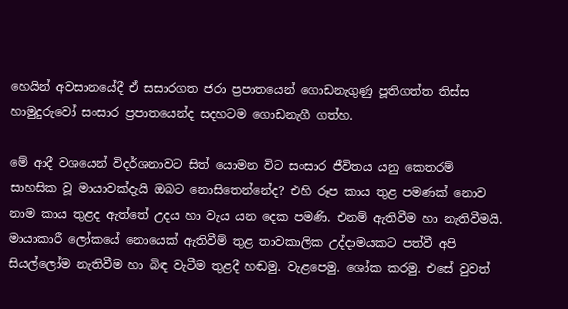හෙයින් අවසානයේදී ඒ සසාරගත ජරා ප්‍රපාතයෙන් ගොඩනැගුණු පූතිගත්ත තිස්‌ස හාමුදුරුවෝ සංසාර ප්‍රපාතයෙන්ද සදහටම ගොඩනැගී ගත්හ.

මේ ආදී වශයෙන් විදර්ශනාවට සිත් යොමන විට සංසාර ජීවිතය යනු කෙතරම් සාහසික වූ මායාවක්‌දැයි ඔබට නොසිතෙන්නේද? එහි රූප කාය තුළ පමණක්‌ නොව නාම කාය තුළද ඇත්තේ උදය හා වැය යන දෙක පමණි. එනම් ඇතිවීම හා නැතිවීමයි. මායාකාරී ලෝකයේ නොයෙක්‌ ඇතිවීම් තුළ තාවකාලික උද්දාමයකට පත්වී අපි සියල්ලෝම නැතිවීම හා බිඳ වැටීම තුළදී හඬමු. වැළපෙමු. ශෝක කරමු. එසේ වුවත්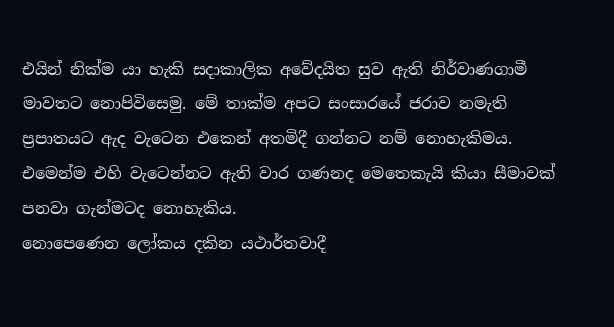එයින් නික්‌ම යා හැකි සදාකාලික අවේදයිත සුව ඇති නිර්වාණගාමී මාවතට නොපිවිසෙමු. මේ තාක්‌ම අපට සංසාරයේ ජරාව නමැති ප්‍රපාතයට ඇද වැටෙන එකෙන් අතමිදී ගන්නට නම් නොහැකිමය. එමෙන්ම එහි වැටෙන්නට ඇති වාර ගණනද මෙතෙකැයි කියා සීමාවක්‌ පනවා ගැන්මටද නොහැකිය.
නොපෙණෙන ලෝකය දකින යථාර්තවාදී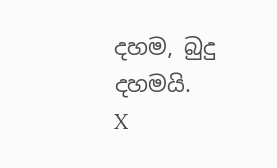දහම, බුදු දහමයි.
X